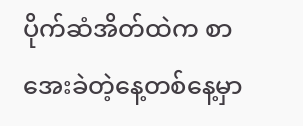ပိုက်ဆံအိတ်ထဲက စာ
အေးခဲတဲ့နေ့တစ်နေ့မှာ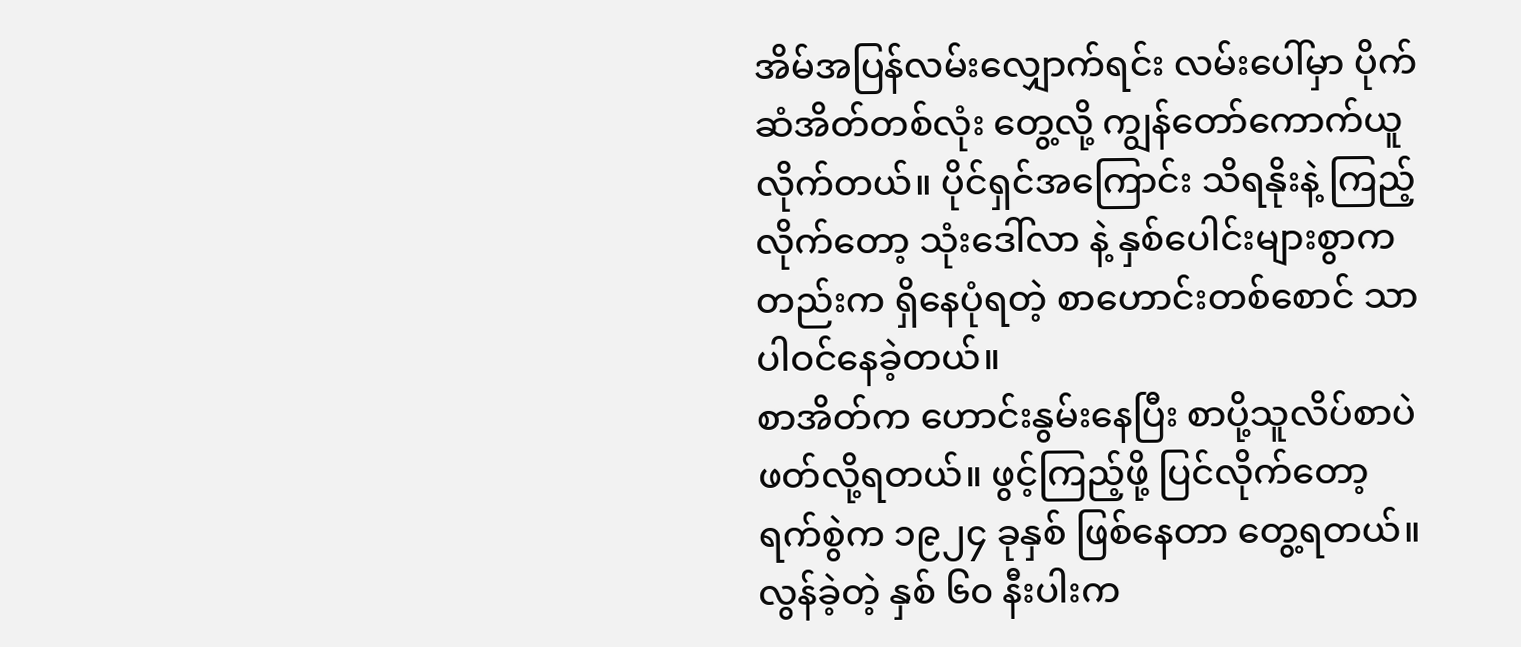အိမ်အပြန်လမ်းလျှောက်ရင်း လမ်းပေါ်မှာ ပိုက်ဆံအိတ်တစ်လုံး တွေ့လို့ ကျွန်တော်ကောက်ယူလိုက်တယ်။ ပိုင်ရှင်အကြောင်း သိရနိုးနဲ့ ကြည့်လိုက်တော့ သုံးဒေါ်လာ နဲ့ နှစ်ပေါင်းများစွာကတည်းက ရှိနေပုံရတဲ့ စာဟောင်းတစ်စောင် သာ ပါဝင်နေခဲ့တယ်။
စာအိတ်က ဟောင်းနွမ်းနေပြီး စာပို့သူလိပ်စာပဲ ဖတ်လို့ရတယ်။ ဖွင့်ကြည့်ဖို့ ပြင်လိုက်တော့ ရက်စွဲက ၁၉၂၄ ခုနှစ် ဖြစ်နေတာ တွေ့ရတယ်။ လွန်ခဲ့တဲ့ နှစ် ၆၀ နီးပါးက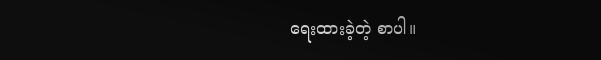ရေးထားခဲ့တဲ့ စာပါ။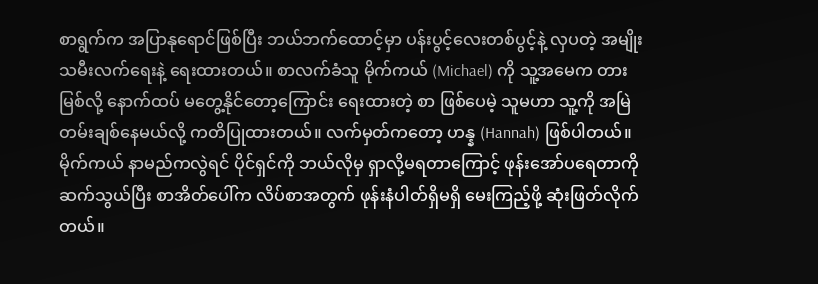စာရွက်က အပြာနုရောင်ဖြစ်ပြီး ဘယ်ဘက်ထောင့်မှာ ပန်းပွင့်လေးတစ်ပွင့်နဲ့ လှပတဲ့ အမျိုးသမီးလက်ရေးနဲ့ ရေးထားတယ်။ စာလက်ခံသူ မိုက်ကယ် (Michael) ကို သူ့အမေက တားမြစ်လို့ နောက်ထပ် မတွေ့နိုင်တော့ကြောင်း ရေးထားတဲ့ စာ ဖြစ်ပေမဲ့ သူမဟာ သူ့ကို အမြဲတမ်းချစ်နေမယ်လို့ ကတိပြုထားတယ်။ လက်မှတ်ကတော့ ဟန္န (Hannah) ဖြစ်ပါတယ်။
မိုက်ကယ် နာမည်ကလွဲရင် ပိုင်ရှင်ကို ဘယ်လိုမှ ရှာလို့မရတာကြောင့် ဖုန်းအော်ပရေတာကို ဆက်သွယ်ပြီး စာအိတ်ပေါ်က လိပ်စာအတွက် ဖုန်းနံပါတ်ရှိမရှိ မေးကြည့်ဖို့ ဆုံးဖြတ်လိုက်တယ်။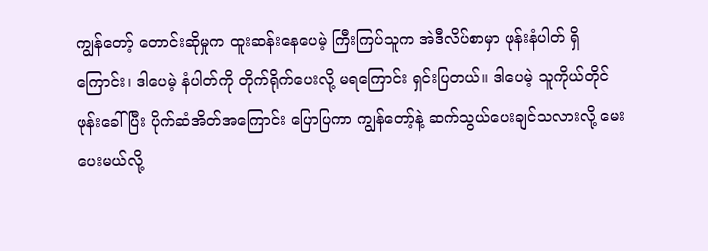ကျွန်တော့် တောင်းဆိုမှုက ထူးဆန်းနေပေမဲ့ ကြီးကြပ်သူက အဲဒီလိပ်စာမှာ ဖုန်းနံပါတ် ရှိကြောင်း၊ ဒါပေမဲ့ နံပါတ်ကို တိုက်ရိုက်ပေးလို့ မရကြောင်း ရှင်းပြတယ်။ ဒါပေမဲ့ သူကိုယ်တိုင် ဖုန်းခေါ်ပြီး ပိုက်ဆံအိတ်အကြောင်း ပြောပြကာ ကျွန်တော့်နဲ့ ဆက်သွယ်ပေးချင်သလားလို့ မေးပေးမယ်လို့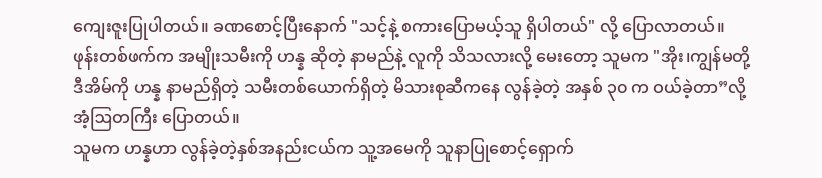ကျေးဇူးပြုပါတယ်။ ခဏစောင့်ပြီးနောက် "သင့်နဲ့ စကားပြောမယ့်သူ ရှိပါတယ်" လို့ ပြောလာတယ်။
ဖုန်းတစ်ဖက်က အမျိုးသမီးကို ဟန္န ဆိုတဲ့ နာမည်နဲ့ လူကို သိသလားလို့ မေးတော့ သူမက "အိုး၊ကျွန်မတို့ ဒီအိမ်ကို ဟန္န နာမည်ရှိတဲ့ သမီးတစ်ယောက်ရှိတဲ့ မိသားစုဆီကနေ လွန်ခဲ့တဲ့ အနှစ် ၃၀ က ဝယ်ခဲ့တာ”လို့ အံ့ဩတကြီး ပြောတယ်။
သူမက ဟန္နဟာ လွန်ခဲ့တဲ့နှစ်အနည်းငယ်က သူ့အမေကို သူနာပြုစောင့်ရှောက်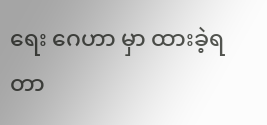ရေး ဂေဟာ မှာ ထားခဲ့ရတာ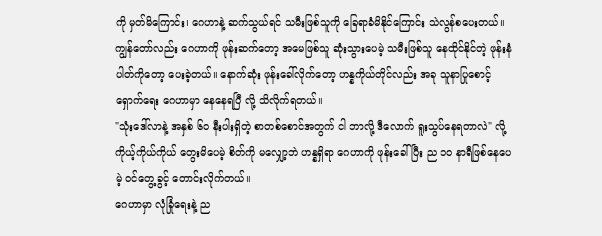ကို မှတ်မိကြောင်း၊ ဂေဟာနဲ့ ဆက်သွယ်ရင် သမီးဖြစ်သူကို ခြေရာခံမိနိုင်ကြောင်း သဲလွန်စပေးတယ်။ ကျွန်တော်လည်း ဂေဟာကို ဖုန်းဆက်တော့ အမေဖြစ်သူ ဆုံးသွားပေမဲ့ သမီးဖြစ်သူ နေထိုင်နိုင်တဲ့ ဖုန်းနံပါတ်ကိုတော့ ပေးခဲ့တယ်။ နောက်ဆုံး ဖုန်းခေါ်လိုက်တော့ ဟန္နကိုယ်တိုင်လည်း အခု သူနာပြုစောင့်ရှောက်ရေး ဂေဟာမှာ နေနေရပြီ လို့ သိလိုက်ရတယ်။
"သုံးဒေါ်လာနဲ့ အနှစ် ၆၀ နီးပါးရှိတဲ့ စာတစ်စောင်အတွက် ငါ ဘာလို့ ဒီလောက် ရူးသွပ်နေရတာလဲ" လို့ ကိုယ့်ကိုယ်ကိုယ် တွေးမိပေမဲ့ စိတ်ကို မလျှော့ဘဲ ဟန္နရှိရာ ဂေဟာကို ဖုန်းခေါ်ပြီး ည ၁၀ နာရီဖြစ်နေပေမဲ့ ဝင်တွေ့ခွင့် တောင်းလိုက်တယ်။
ဂေဟာမှာ လုံခြုံရေးနဲ့ ည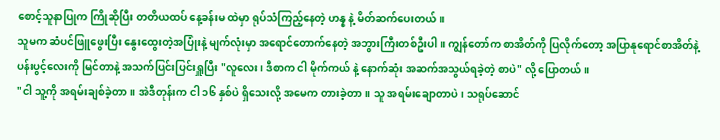စောင့်သူနာပြုက ကြိုဆိုပြီး တတိယထပ် နေ့ခန်းမ ထဲမှာ ရုပ်သံကြည့်နေတဲ့ ဟန္န နဲ့ မိတ်ဆက်ပေးတယ်။
သူမက ဆံပင်ဖြူဖွေးပြီး နွေးထွေးတဲ့အပြုံးနဲ့ မျက်လုံးမှာ အရောင်တောက်နေတဲ့ အဘွားကြီးတစ်ဦးပါ။ ကျွန်တော်က စာအိတ်ကို ပြလိုက်တော့ အပြာနုရောင်စာအိတ်နဲ့ ပန်းပွင့်လေးကို မြင်တာနဲ့ အသက်ပြင်းပြင်းရှူပြီး "လူလေး၊ ဒီစာက ငါ မိုက်ကယ် နဲ့ နောက်ဆုံး အဆက်အသွယ်ရခဲ့တဲ့ စာပဲ" လို့ ပြောတယ်။
"ငါ သူ့ကို အရမ်းချစ်ခဲ့တာ။ အဲဒီတုန်းက ငါ ၁၆ နှစ်ပဲ ရှိသေးလို့ အမေက တားခဲ့တာ။ သူ အရမ်းချောတာပဲ၊ သရုပ်ဆောင်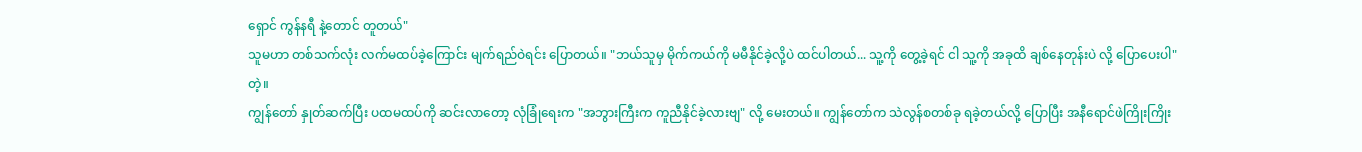ရှောင် ကွန်နရီ နဲ့တောင် တူတယ်"
သူမဟာ တစ်သက်လုံး လက်မထပ်ခဲ့ကြောင်း မျက်ရည်ဝဲရင်း ပြောတယ်။ "ဘယ်သူမှ မိုက်ကယ်ကို မမီနိုင်ခဲ့လို့ပဲ ထင်ပါတယ်... သူ့ကို တွေ့ခဲ့ရင် ငါ သူ့ကို အခုထိ ချစ်နေတုန်းပဲ လို့ ပြောပေးပါ" တဲ့။
ကျွန်တော် နှုတ်ဆက်ပြီး ပထမထပ်ကို ဆင်းလာတော့ လုံခြုံရေးက "အဘွားကြီးက ကူညီနိုင်ခဲ့လားဗျ" လို့ မေးတယ်။ ကျွန်တော်က သဲလွန်စတစ်ခု ရခဲ့တယ်လို့ ပြောပြီး အနီရောင်ဖဲကြိုးကြိုး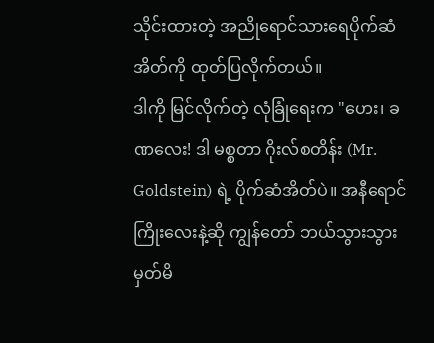သိုင်းထားတဲ့ အညိုရောင်သားရေပိုက်ဆံအိတ်ကို ထုတ်ပြလိုက်တယ်။
ဒါကို မြင်လိုက်တဲ့ လုံခြုံရေးက "ဟေး၊ ခဏလေး! ဒါ မစ္စတာ ဂိုးလ်စတိန်း (Mr. Goldstein) ရဲ့ ပိုက်ဆံအိတ်ပဲ။ အနီရောင်ကြိုးလေးနဲ့ဆို ကျွန်တော် ဘယ်သွားသွား မှတ်မိ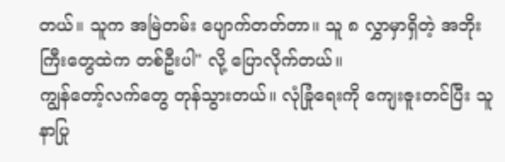တယ်။ သူက အမြဲတမ်း ပျောက်တတ်တာ။ သူ ၈ လွှာမှာရှိတဲ့ အဘိုးကြီးတွေထဲက တစ်ဦးပါ" လို့ ပြောလိုက်တယ်။
ကျွန်တော့်လက်တွေ တုန်သွားတယ်။ လုံခြုံရေးကို ကျေးဇူးတင်ပြီး သူနာပြု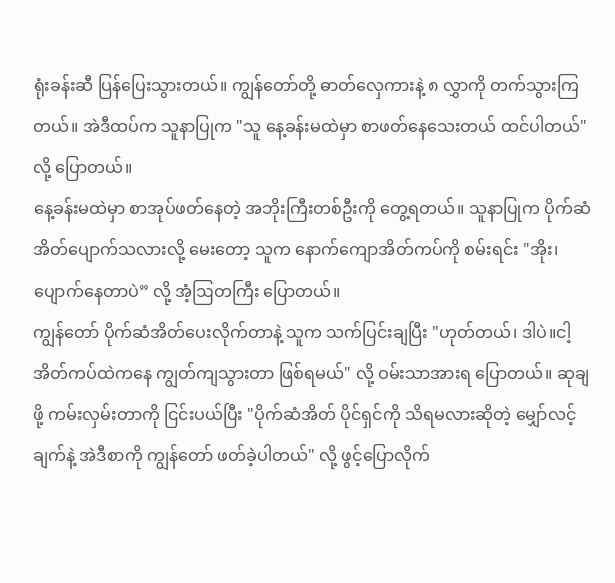ရုံးခန်းဆီ ပြန်ပြေးသွားတယ်။ ကျွန်တော်တို့ ဓာတ်လှေကားနဲ့ ၈ လွှာကို တက်သွားကြတယ်။ အဲဒီထပ်က သူနာပြုက "သူ နေ့ခန်းမထဲမှာ စာဖတ်နေသေးတယ် ထင်ပါတယ်" လို့ ပြောတယ်။
နေ့ခန်းမထဲမှာ စာအုပ်ဖတ်နေတဲ့ အဘိုးကြီးတစ်ဦးကို တွေ့ရတယ်။ သူနာပြုက ပိုက်ဆံအိတ်ပျောက်သလားလို့ မေးတော့ သူက နောက်ကျောအိတ်ကပ်ကို စမ်းရင်း "အိုး၊ ပျောက်နေတာပဲ” လို့ အံ့ဩတကြီး ပြောတယ်။
ကျွန်တော် ပိုက်ဆံအိတ်ပေးလိုက်တာနဲ့ သူက သက်ပြင်းချပြီး "ဟုတ်တယ်၊ ဒါပဲ။ငါ့အိတ်ကပ်ထဲကနေ ကျွတ်ကျသွားတာ ဖြစ်ရမယ်" လို့ ဝမ်းသာအားရ ပြောတယ်။ ဆုချဖို့ ကမ်းလှမ်းတာကို ငြင်းပယ်ပြီး "ပိုက်ဆံအိတ် ပိုင်ရှင်ကို သိရမလားဆိုတဲ့ မျှော်လင့်ချက်နဲ့ အဲဒီစာကို ကျွန်တော် ဖတ်ခဲ့ပါတယ်" လို့ ဖွင့်ပြောလိုက်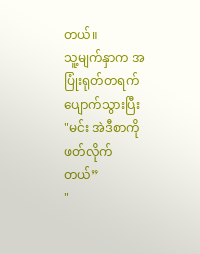တယ်။
သူ့မျက်နှာက အပြုံးရုတ်တရက် ပျောက်သွားပြီး "မင်း အဲဒီစာကို ဖတ်လိုက်တယ်”
"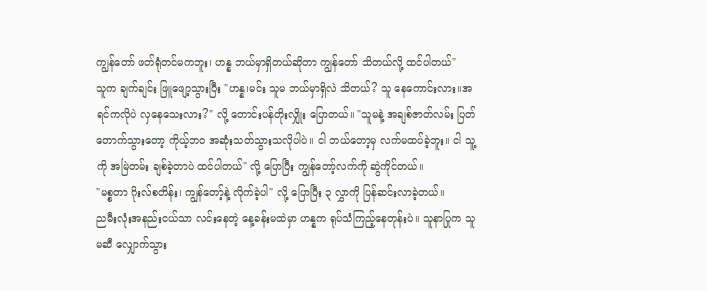ကျွန်တော် ဖတ်ရုံတင်မကဘူး၊ ဟန္န ဘယ်မှာရှိတယ်ဆိုတာ ကျွန်တော် သိတယ်လို့ ထင်ပါတယ်"
သူက ချက်ချင်း ဖြူဖျော့သွားပြီး "ဟန္န၊မင်း သူမ ဘယ်မှာရှိလဲ သိတယ်? သူ နေကောင်းလား။အရင်ကလိုပဲ လှနေသေးလား?" လို့ တောင်းပန်တိုးလျှိုး ပြောတယ်။ "သူမနဲ့ အချစ်ဇာတ်လမ်း ပြတ်တောက်သွားတော့ ကိုယ့်ဘဝ အဆုံးသတ်သွားသလိုပါပဲ။ ငါ ဘယ်တော့မှ လက်မထပ်ခဲ့ဘူး။ ငါ သူ့ကို အမြဲတမ်း ချစ်ခဲ့တာပဲ ထင်ပါတယ်" လို့ ပြောပြီး ကျွန်တော့်လက်ကို ဆွဲကိုင်တယ်။
"မစ္စတာ ဂိုးလ်စတိန်း၊ ကျွန်တော့်နဲ့ လိုက်ခဲ့ပါ" လို့ ပြောပြီး ၃ လွှာကို ပြန်ဆင်းလာခဲ့တယ်။
ညမီးလုံးအနည်းငယ်သာ လင်းနေတဲ့ နေ့ခန်းမထဲမှာ ဟန္နက ရုပ်သံကြည့်နေတုန်းပဲ။ သူနာပြုက သူမဆီ လျှောက်သွား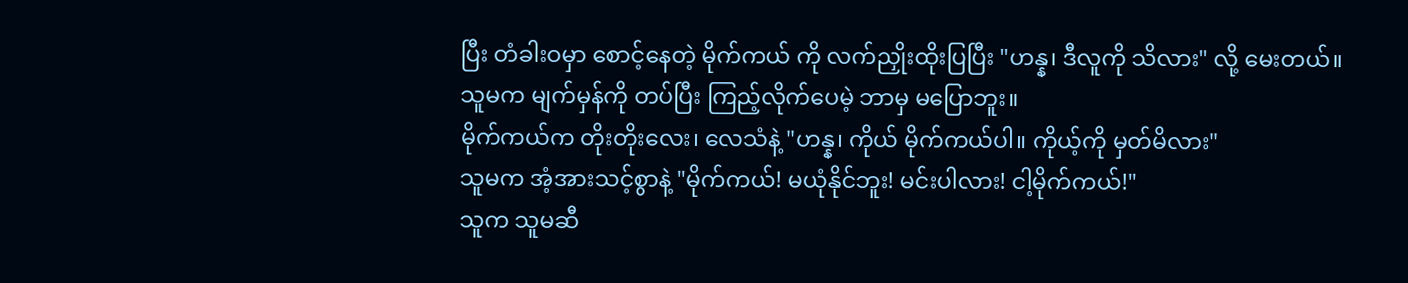ပြီး တံခါးဝမှာ စောင့်နေတဲ့ မိုက်ကယ် ကို လက်ညှိုးထိုးပြပြီး "ဟန္န၊ ဒီလူကို သိလား" လို့ မေးတယ်။
သူမက မျက်မှန်ကို တပ်ပြီး ကြည့်လိုက်ပေမဲ့ ဘာမှ မပြောဘူး။
မိုက်ကယ်က တိုးတိုးလေး၊ လေသံနဲ့ "ဟန္န၊ ကိုယ် မိုက်ကယ်ပါ။ ကိုယ့်ကို မှတ်မိလား"
သူမက အံ့အားသင့်စွာနဲ့ "မိုက်ကယ်! မယုံနိုင်ဘူး! မင်းပါလား! ငါ့မိုက်ကယ်!"
သူက သူမဆီ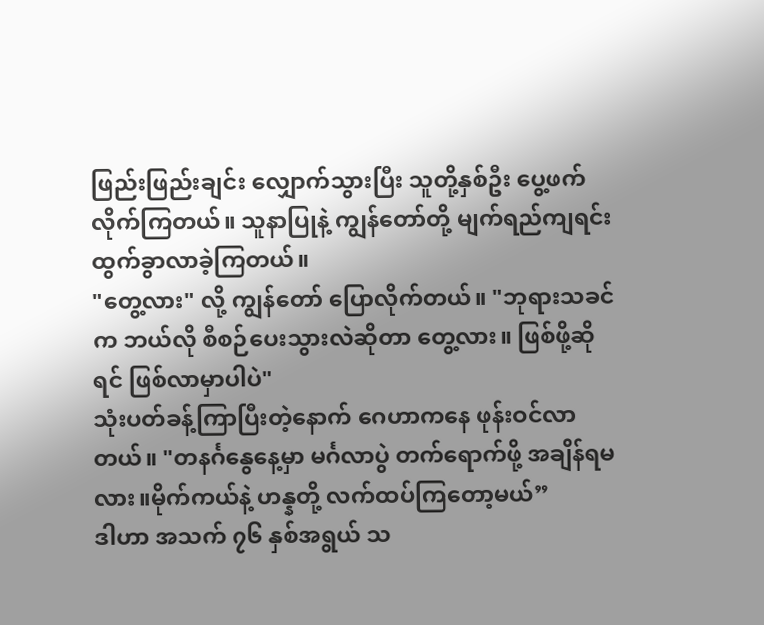ဖြည်းဖြည်းချင်း လျှောက်သွားပြီး သူတို့နှစ်ဦး ပွေ့ဖက်လိုက်ကြတယ်။ သူနာပြုနဲ့ ကျွန်တော်တို့ မျက်ရည်ကျရင်း ထွက်ခွာလာခဲ့ကြတယ်။
"တွေ့လား" လို့ ကျွန်တော် ပြောလိုက်တယ်။ "ဘုရားသခင်က ဘယ်လို စီစဉ်ပေးသွားလဲဆိုတာ တွေ့လား။ ဖြစ်ဖို့ဆိုရင် ဖြစ်လာမှာပါပဲ"
သုံးပတ်ခန့်ကြာပြီးတဲ့နောက် ဂေဟာကနေ ဖုန်းဝင်လာတယ်။ "တနင်္ဂနွေနေ့မှာ မင်္ဂလာပွဲ တက်ရောက်ဖို့ အချိန်ရမလား။မိုက်ကယ်နဲ့ ဟန္နတို့ လက်ထပ်ကြတော့မယ်”
ဒါဟာ အသက် ၇၆ နှစ်အရွယ် သ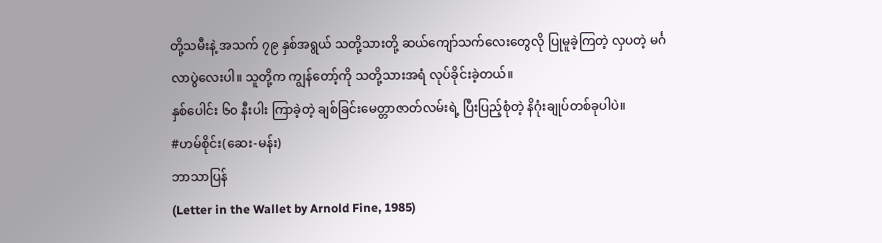တို့သမီးနဲ့ အသက် ၇၉ နှစ်အရွယ် သတို့သားတို့ ဆယ်ကျော်သက်လေးတွေလို ပြုမူခဲ့ကြတဲ့ လှပတဲ့ မင်္ဂလာပွဲလေးပါ။ သူတို့က ကျွန်တော့်ကို သတို့သားအရံ လုပ်ခိုင်းခဲ့တယ်။
နှစ်ပေါင်း ၆၀ နီးပါး ကြာခဲ့တဲ့ ချစ်ခြင်းမေတ္တာဇာတ်လမ်းရဲ့ ပြီးပြည့်စုံတဲ့ နိဂုံးချုပ်တစ်ခုပါပဲ။
#ဟမ်စိုင်း(ဆေး-မန်း)
ဘာသာပြန်
(Letter in the Wallet by Arnold Fine, 1985)